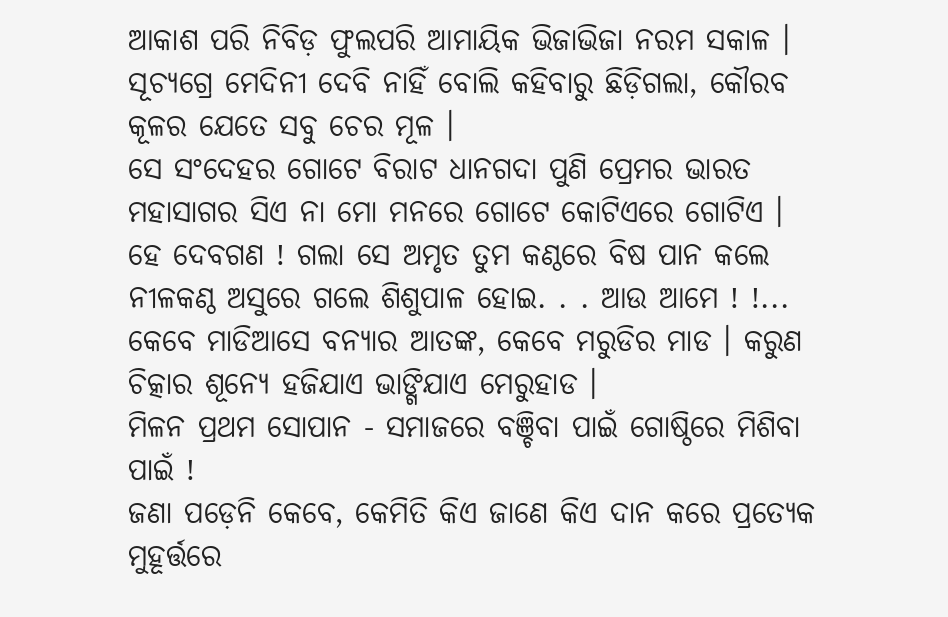ଆକାଶ ପରି ନିବିଡ଼ ଫୁଲପରି ଆମାୟିକ ଭିଜାଭିଜା ନରମ ସକାଳ ।
ସୂଚ୍ୟଗ୍ରେ ମେଦିନୀ ଦେବି ନାହିଁ ବୋଲି କହିବାରୁ ଛିଡ଼ିଗଲା, କୌରବ କୂଳର ଯେତେ ସବୁ ଚେର ମୂଳ ।
ସେ ସଂଦେହର ଗୋଟେ ବିରାଟ ଧାନଗଦା ପୁଣି ପ୍ରେମର ଭାରତ ମହାସାଗର ସିଏ ନା ମୋ ମନରେ ଗୋଟେ କୋଟିଏରେ ଗୋଟିଏ ।
ହେ ଦେବଗଣ ! ଗଲା ସେ ଅମୃତ ତୁମ କଣ୍ଠରେ ବିଷ ପାନ କଲେ ନୀଳକଣ୍ଠ ଅସୁରେ ଗଲେ ଶିଶୁପାଳ ହୋଇ. . . ଆଉ ଆମେ ! !...
କେବେ ମାଡିଆସେ ବନ୍ୟାର ଆତଙ୍କ, କେବେ ମରୁଡିର ମାଡ । କରୁଣ ଚିତ୍କାର ଶୂନ୍ୟେ ହଜିଯାଏ ଭାଙ୍ଗିଯାଏ ମେରୁହାଡ ।
ମିଳନ ପ୍ରଥମ ସୋପାନ - ସମାଜରେ ବଞ୍ଚିବା ପାଇଁ ଗୋଷ୍ଠିରେ ମିଶିବା ପାଇଁ !
ଜଣା ପଡ଼େନି କେବେ, କେମିତି କିଏ ଜାଣେ କିଏ ଦାନ କରେ ପ୍ରତ୍ୟେକ ମୁହୂର୍ତ୍ତରେ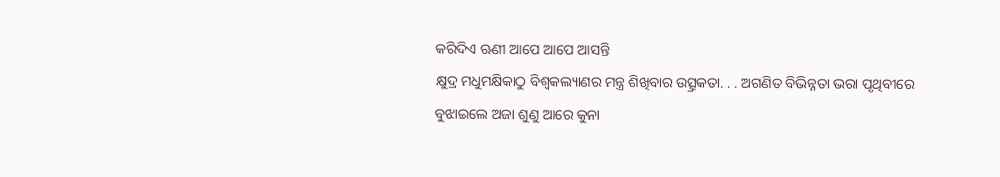କରିଦିଏ ଋଣୀ ଆପେ ଆପେ ଆସନ୍ତି
କ୍ଷୁଦ୍ର ମଧୁମକ୍ଷିକାଠୁ ବିଶ୍ୱକଲ୍ୟାଣର ମନ୍ତ୍ର ଶିଖିବାର ଉତ୍ସ୍ରକତା. . . ଅଗଣିତ ବିଭିନ୍ନତା ଭରା ପୃଥିବୀରେ
ବୁଝାଇଲେ ଅଜା ଶୁଣୁ ଆରେ କୁନା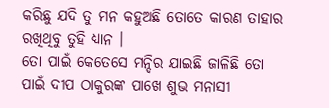କରିଛୁ ଯଦି ତୁ ମନ କହୁଅଛି ତୋତେ କାରଣ ତାହାର ରଖିଥିବୁ ତୁହି ଧ୍ୟାନ ।
ତୋ ପାଇଁ କେତେସେ ମନ୍ଦିର ଯାଇଛି ଜାଳିଛି ତୋ ପାଇଁ ଦୀପ ଠାକୁରଙ୍କ ପାଖେ ଶୁଭ ମନାସୀ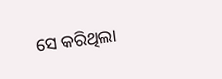ସେ କରିଥିଲା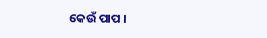କେଉଁ ପାପ ।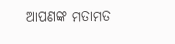ଆପଣଙ୍କ ମତାମତ